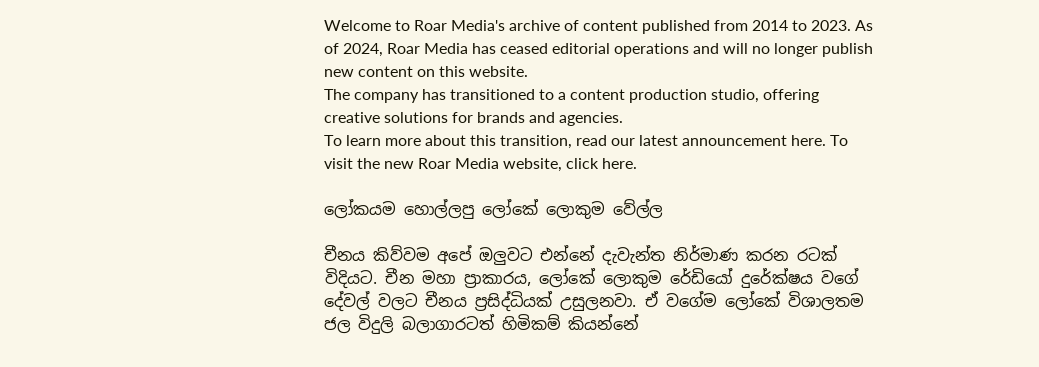Welcome to Roar Media's archive of content published from 2014 to 2023. As of 2024, Roar Media has ceased editorial operations and will no longer publish new content on this website.
The company has transitioned to a content production studio, offering creative solutions for brands and agencies.
To learn more about this transition, read our latest announcement here. To visit the new Roar Media website, click here.

ලෝකයම හොල්ලපු ලෝකේ ලොකුම වේල්ල

චීනය කිව්වම අපේ ඔලුවට එන්නේ දැවැන්ත නිර්මාණ කරන රටක් විදියට. චීන මහා ප්‍රාකාරය, ලෝකේ ලොකුම රේඩියෝ දුරේක්ෂය වගේ දේවල් වලට චීනය ප්‍රසිද්ධියක් උසුලනවා. ඒ වගේම ලෝකේ විශාලතම ජල විදුලි බලාගාරටත් හිමිකම් කියන්නේ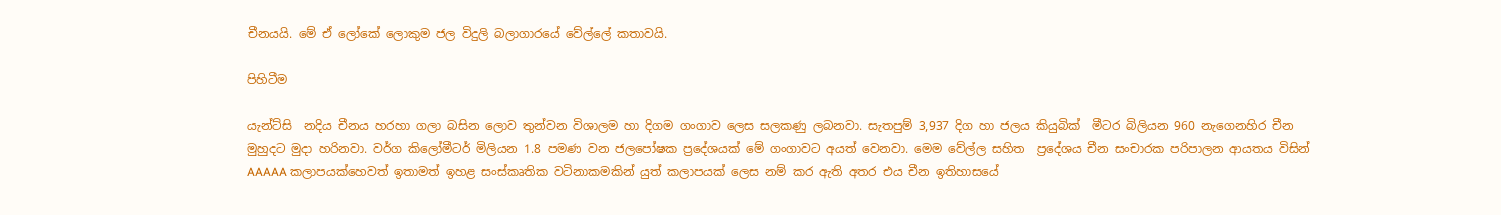චීනයයි. මේ ඒ ලෝකේ ලොකුම ජල විදුලි බලාගාරයේ වේල්ලේ කතාවයි.

පිහිටීම

යැන්ට්සි  නදිය චීනය හරහා ගලා බසින ලොව තුන්වන විශාලම හා දිගම ගංගාව ලෙස සලකණු ලබනවා. සැතපුම් 3,937 දිග හා ජලය කියුබික්  මීටර බිලියන 960 නැගෙනහිර චීන මුහුදට මුදා හරිනවා. වර්ග කිලෝමීටර් මිලියන 1.8 පමණ වන ජලපෝෂක ප්‍රදේශයක් මේ ගංගාවට අයත් වෙනවා. මෙම වේල්ල සහිත  ප්‍රදේශය චීන සංචාරක පරිපාලන ආයතය විසින් AAAAA කලාපයක්හෙවත් ඉතාමත් ඉහළ සංස්කෘතික වටිනාකමකින් යුත් කලාපයක් ලෙස නම් කර ඇති අතර එය චීන ඉතිහාසයේ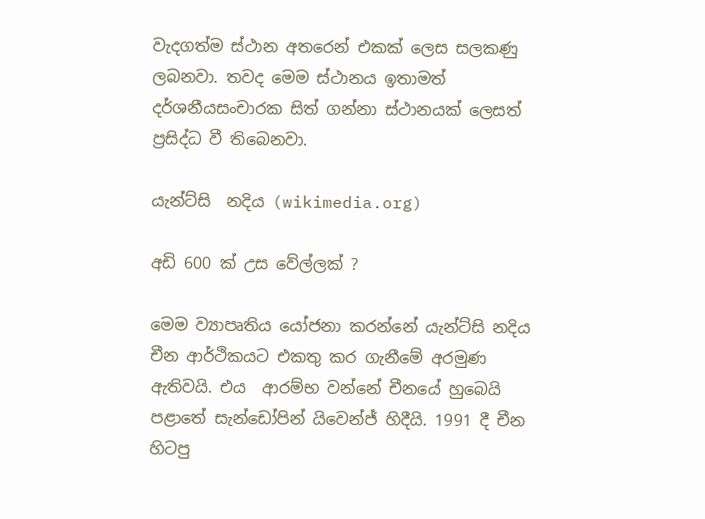වැදගත්ම ස්ථාන අතරෙන් එකක් ලෙස සලකණු ලබනවා. තවද මෙම ස්ථානය ඉතාමත් දර්ශනීයසංචාරක සිත් ගන්නා ස්ථානයක් ලෙසත් ප්‍රසිද්ධ වී තිබෙනවා.

යැන්ට්සි  නදිය (wikimedia.org)

අඩි 600 ක් උස වේල්ලක් ?

මෙම ව්‍යාපෘතිය යෝජනා කරන්නේ යැන්ට්සි නදිය චීන ආර්ථිකයට එකතු කර ගැනීමේ අරමුණ ඇතිවයි. එය  ආරම්භ වන්නේ චීනයේ හුබෙයි පළාතේ සැන්ඩෝපින් යිවෙන්ජ් හිදීයි. 1991 දී චීන හිටපු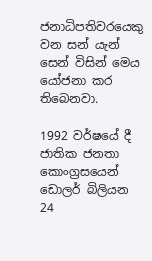ජනාධිපතිවරයෙකු වන සන් යැන් සෙන් විසින් මෙය යෝජනා කර තිබෙනවා.

1992 වර්ෂයේ දී ජාතික ජනතා කොංග්‍රසයෙන් ඩොලර් බිලියන 24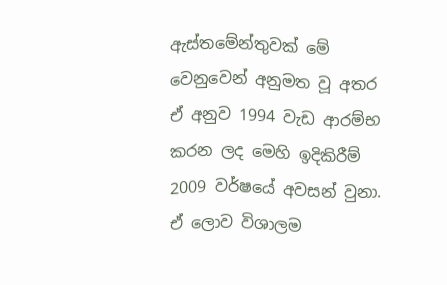ඇස්තමේන්තුවක් මේ වෙනුවෙන් අනුමත වූ අතර ඒ අනුව 1994 වැඩ ආරම්භ කරන ලද මෙහි ඉදිකිරීම් 2009 වර්ෂයේ අවසන් වුනා. ඒ ලොව විශාලම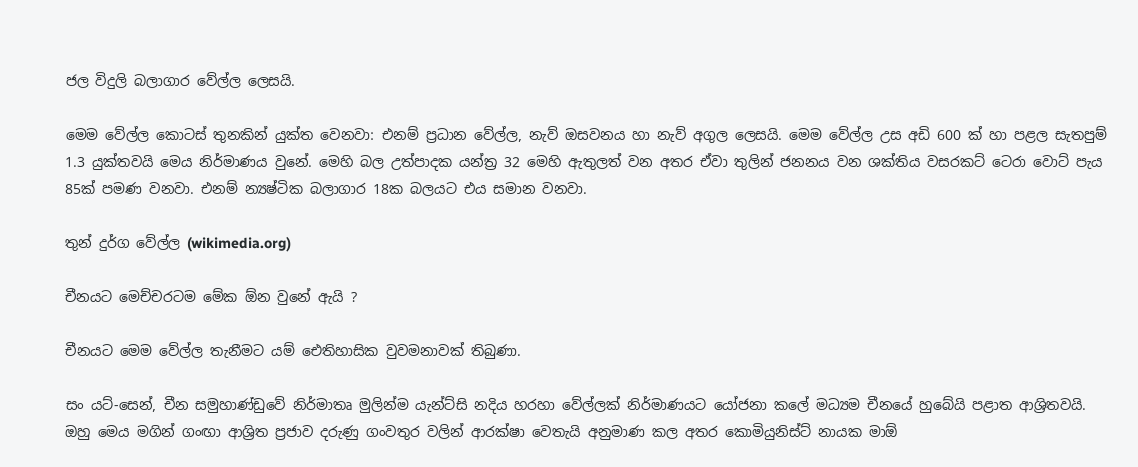ජල විදුලි බලාගාර වේල්ල ලෙසයි.

මෙම වේල්ල කොටස් තුනකින් යුක්ත වෙනවා: එනම් ප්‍රධාන වේල්ල, නැව් ඔසවනය හා නැව් අගුල ලෙසයි. මෙම වේල්ල උස අඩි 600 ක් හා පළල සැතපුම් 1.3 යුක්තවයි මෙය නිර්මාණය වුනේ. මෙහි බල උත්පාදක යන්ත්‍ර 32 මෙහි ඇතුලත් වන අතර ඒවා තුලින් ජනනය වන ශක්තිය වසරකට් ටෙරා වොට් පැය 85ක් පමණ වනවා. එනම් න්‍යෂ්ටික බලාගාර 18ක බලයට එය සමාන වනවා.

තුන් දුර්ග වේල්ල (wikimedia.org)

චීනයට මෙච්චරටම මේක ඕන වුනේ ඇයි ?

චීනයට මෙම වේල්ල තැනීමට යම් ඓතිහාසික වුවමනාවක් තිබුණා.

සං යට්-සෙන්, චීන සමුහාණ්ඩුවේ නිර්මාතෘ මුලින්ම යැන්ට්සි නදිය හරහා වේල්ලක් නිර්මාණයට යෝජනා කලේ මධ්‍යම චීනයේ හුබේයි පළාත ආශ්‍රිතවයි. ඔහු මෙය මගින් ගංඟා ආශ්‍රිත ප්‍රජාව දරුණු ගංවතුර වලින් ආරක්ෂා වෙතැයි අනුමාණ කල අතර කොමියුනිස්ට් නායක මාඕ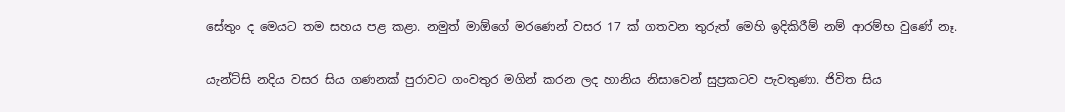සේතුං ද මෙයට තම සහය පළ කළා. නමුත් මාඕගේ මරණෙන් වසර 17 ක් ගතවන තුරුත් මෙහි ඉදිකිරීම් නම් ආරම්භ වුණේ නෑ.

යැන්ට්සි නදිය වසර සිය ගණනක් පුරාවට ගංවතුර මගින් කරන ලද හානිය නිසාවෙන් සුප්‍රකටව පැවතුණා. ජිවිත සිය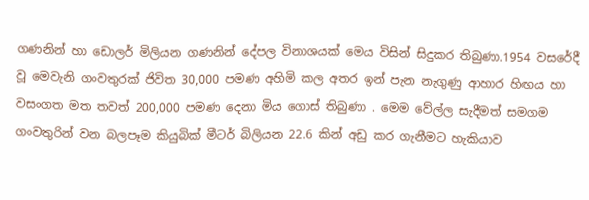ගණනින් හා ඩොලර් මිලියන ගණනින් දේපල විනාශයක් මෙය විසින් සිදුකර තිබුණා.1954 වසරේදී වූ මෙවැනි ගංවතුරක් ජිවිත 30,000 පමණ අහිමි කල අතර ඉන් පැන නැගුණු ආහාර හිඟය හා වසංගත මත තවත් 200,000 පමණ දෙනා මිය ගොස් තිබුණා . මෙම වේල්ල සැදීමත් සමගම ගංවතුරින් වන බලපෑම කියුබික් මීටර් බිලියන 22.6 කින් අඩු කර ගැනීමට හැකියාව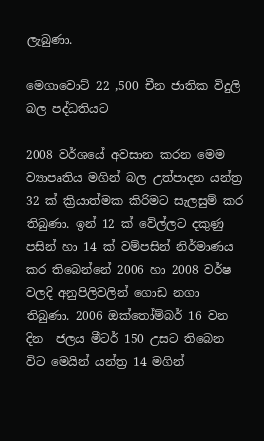ලැබුණා.

මෙගාවොට් 22 ,500 චීන ජාතික විදුලි බල පද්ධතියට

2008 වර්ශයේ අවසාන කරන මෙම ව්‍යාපෘතිය මගින් බල උත්පාදන යන්ත්‍ර 32 ක් ක්‍රියාත්මක කිරිමට සැලසුම් කර තිබුණා. ඉන් 12 ක් වේල්ලට දකුණු පසින් හා 14 ක් වම්පසින් නිර්මාණය කර තිබෙන්නේ 2006 හා 2008 වර්ෂ වලදි අනුපිලිවලින් ගොඩ නගා තිබුණා. 2006 ඔක්තෝම්බර් 16 වන දින  ජලය මීටර් 150 උසට තිබෙන විට මෙයින් යන්ත්‍ර 14 මගින්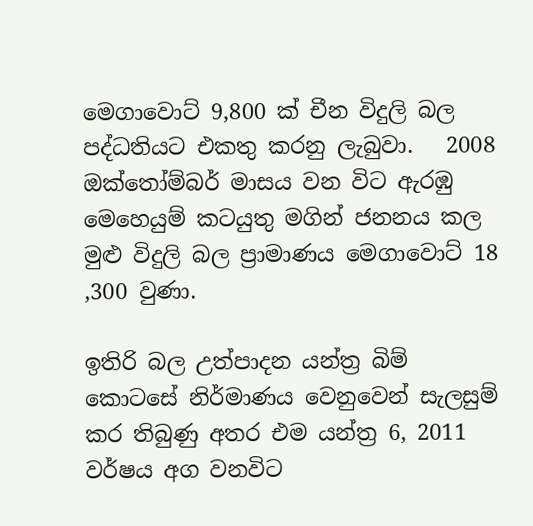මෙගාවොට් 9,800 ක් චීන විදුලි බල පද්ධතියට එකතු කරනු ලැබුවා.   2008 ඔක්තෝම්බර් මාසය වන විට ඇරඹු මෙහෙයුම් කටයුතු මගින් ජනනය කල මුළු විදුලි බල ප්‍රාමාණය මෙගාවොට් 18 ,300 වුණා.

ඉතිරි බල උත්පාදන යන්ත්‍ර බිම් කොටසේ නිර්මාණය වෙනුවෙන් සැලසුම් කර තිබුණු අතර එම යන්ත්‍ර 6, 2011 වර්ෂය අග වනවිට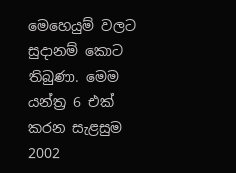මෙහෙයුම් වලට සුදානම් කොට තිබුණා. මෙම යන්ත්‍ර 6 එක් කරන සැළසුම 2002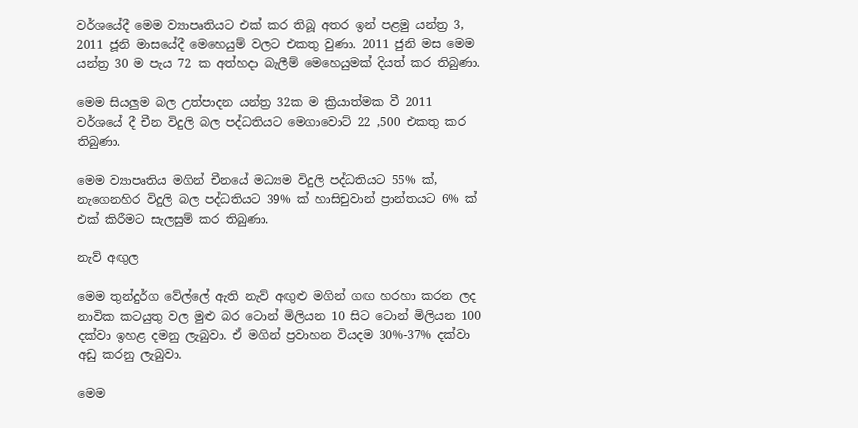වර්ශයේදී මෙම ව්‍යාපෘතියට එක් කර තිබූ අතර ඉන් පළමු යන්ත්‍ර 3, 2011 ජූනි මාසයේදී මෙහෙයුම් වලට එකතු වුණා. 2011 ජුනි මස මෙම යන්ත්‍ර 30 ම පැය 72 ක අත්හදා බැලීම් මෙහෙයුමක් දියත් කර තිබුණා.

මෙම සියලුම බල උත්පාදන යන්ත්‍ර 32ක ම ක්‍රියාත්මක වී 2011 වර්ශයේ දී චීන විදුලි බල පද්ධතියට මෙගාවොට් 22 ,500 එකතු කර තිබුණා.

මෙම ව්‍යාපෘතිය මගින් චීනයේ මධ්‍යම විදුලි පද්ධතියට 55% ක්, නැගෙනහිර විදුලි බල පද්ධතියට 39% ක් හාසිචුවාන් ප්‍රාන්තයට 6% ක් එක් කිරීමට සැලසුම් කර තිබුණා.

නැව් අඟුල

මෙම තුන්දුර්ග වේල්ලේ ඇති නැව් අඟුළු මගින් ගඟ හරහා කරන ලද නාවික කටයුතු වල මුළු බර ටොන් මිලියන 10 සිට ටොන් මිලියන 100 දක්වා ඉහළ දමනු ලැබුවා. ඒ මගින් ප්‍රවාහන වියදම 30%-37% දක්වා අඩු කරනු ලැබුවා.

මෙම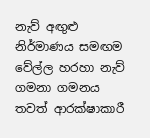නැව් අඟුළු නිර්මාණය සමඟම වේල්ල හරහා නැව් ගමනා ගමනය තවත් ආරක්ෂාකාරී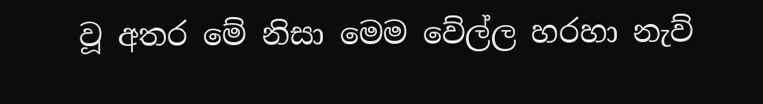වූ අතර මේ නිසා මෙම වේල්ල හරහා නැව්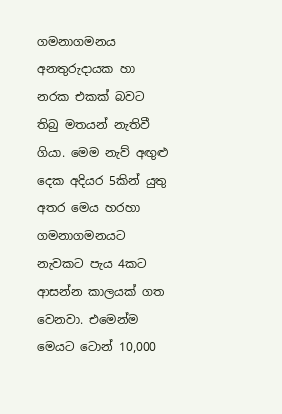ගමනාගමනය අනතුරුදායක හා නරක එකක් බවට තිබු මතයන් නැතිවී ගියා. මෙම නැව් අඟුළු දෙක අදියර 5කින් යුතු අතර මෙය හරහා ගමනාගමනයට නැවකට පැය 4කට ආසන්න කාලයක් ගත වෙනවා. එමෙන්ම මෙයට ටොන් 10,000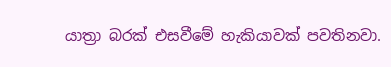යාත්‍රා බරක් එසවීමේ හැකියාවක් පවතිනවා.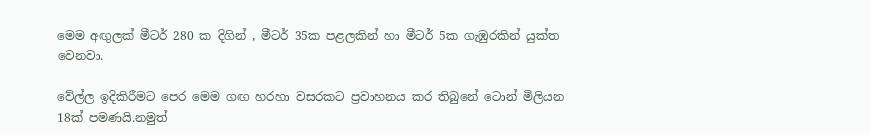මෙම අඟුලක් මීටර් 280 ක දිගින් , මීටර් 35ක පළලකින් හා මීටර් 5ක ගැඹුරකින් යුක්ත වෙනවා.

වේල්ල ඉදිකිරීමට පෙර මෙම ගඟ හරහා වසරකට ප්‍රවාහනය කර තිබුනේ ටොන් මිලියන 18ක් පමණයි.නමුත්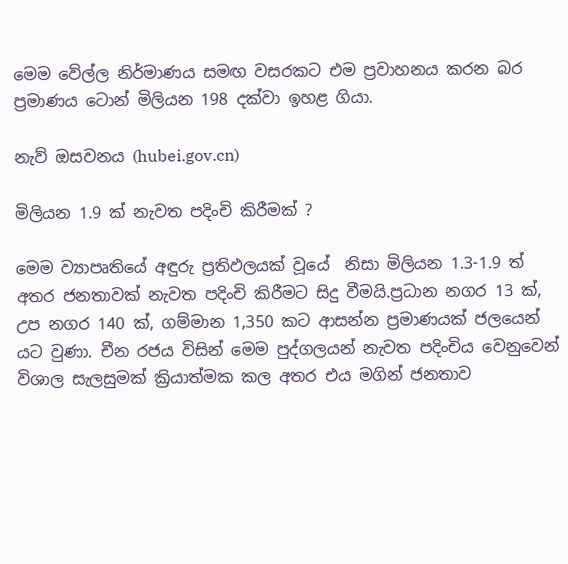මෙම වේල්ල නිර්මාණය සමඟ වසරකට එම ප්‍රවාහනය කරන බර ප්‍රමාණය ටොන් මිලියන 198 දක්වා ඉහළ ගියා.

නැව් ඔසවනය (hubei.gov.cn)

මිලියන 1.9 ක් නැවත පදිංචි කිරීමක් ?

මෙම ව්‍යාපෘතියේ අඳුරු ප්‍රතිඵලයක් වූයේ  නිසා මිලියන 1.3-1.9 ත් අතර ජනතාවක් නැවත පදිංචි කිරීමට සිදු වීමයි.ප්‍රධාන නගර 13 ක්, උප නගර 140 ක්, ගම්මාන 1,350 කට ආසන්න ප්‍රමාණයක් ජලයෙන් යට වුණා. චීන රජය විසින් මෙම පුද්ගලයන් නැවත පදිංචිය වෙනුවෙන් විශාල සැලසුමක් ක්‍රියාත්මක කල අතර එය මගින් ජනතාව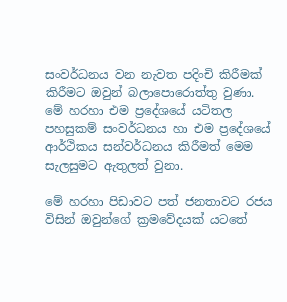සංවර්ධනය වන නැවත පදිංචි කිරීමක් කිරීමට ඔවුන් බලාපොරොත්තු වුණා. මේ හරහා එම ප්‍රදේශයේ යටිතල පහසුකම් සංවර්ධනය හා එම ප්‍රදේශයේ ආර්ථිකය සන්වර්ධනය කිරීමත් මෙම සැලසුමට ඇතුලත් වුනා.

මේ හරහා පිඩාවට පත් ජනතාවට රජය විසින් ඔවුන්ගේ ක්‍රමවේදයක් යටතේ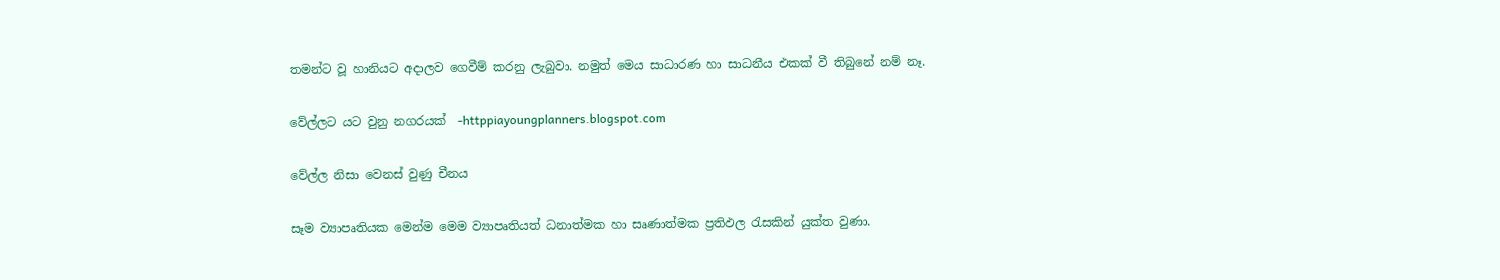තමන්ට වූ හානියට අදාලව ගෙවීම් කරනු ලැබුවා. නමුත් මෙය සාධාරණ හා සාධනීය එකක් වී තිබුනේ නම් නෑ.

වේල්ලට යට වුනු නගරයක්  -httppiayoungplanners.blogspot.com

වේල්ල නිසා වෙනස් වුණු චීනය

සෑම ව්‍යාපෘතියක මෙන්ම මෙම ව්‍යාපෘතියත් ධනාත්මක හා සෘණාත්මක ප්‍රතිඵල රැසකින් යුක්ත වුණා.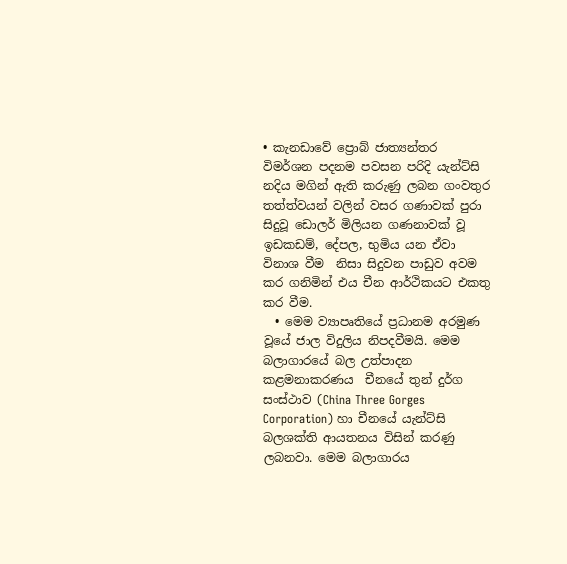• කැනඩාවේ ප්‍රොබ් ජාත්‍යන්තර විමර්ශන පදනම පවසන පරිදි යැන්ට්සි නදිය මගින් ඇති කරුණු ලබන ගංවතුර තත්ත්වයන් වලින් වසර ගණාවක් පුරා සිදුවූ ඩොලර් මිලියන ගණනාවක් වූ ඉඩකඩම්, දේපල, භුමිය යන ඒවා විනාශ වීම  නිසා සිදුවන පාඩුව අවම කර ගනිමින් එය චීන ආර්ථිකයට එකතු කර වීම.
  • මෙම ව්‍යාපෘතියේ ප්‍රධානම අරමුණ වූයේ ජාල විදුලිය නිපදවීමයි. මෙම බලාගාරයේ බල උත්පාදන කළමනාකරණය  චීනයේ තුන් දුර්ග සංස්ථාව (China Three Gorges Corporation) හා චීනයේ යැන්ට්සි බලශක්ති ආයතනය විසින් කරණු ලබනවා. මෙම බලාගාරය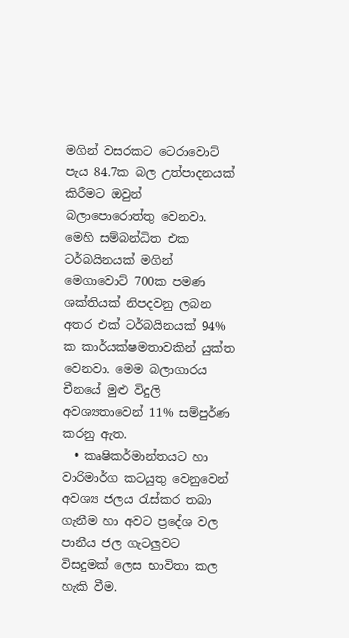මගින් වසරකට ටෙරාවොට් පැය 84.7ක බල උත්පාදනයක් කිරීමට ඔවුන් බලාපොරොත්තු වෙනවා. මෙහි සම්බන්ධිත එක ටර්බයිනයක් මගින් මෙගාවොට් 700ක පමණ ශක්තියක් නිපදවනු ලබන අතර එක් ටර්බයිනයක් 94% ක කාර්යක්ෂමතාවකින් යුක්ත වෙනවා. මෙම බලාගාරය චීනයේ මුළු විදුලි අවශ්‍යතාවෙන් 11% සම්පුර්ණ කරනු ඇත.
  • කෘෂිකර්මාන්තයට හා වාරිමාර්ග කටයුතු වෙනුවෙන් අවශ්‍ය ජලය රැස්කර තබා ගැනීම හා අවට ප්‍රදේශ වල පානීය ජල ගැටලුවට විසදුමක් ලෙස භාවිතා කල හැකි වීම.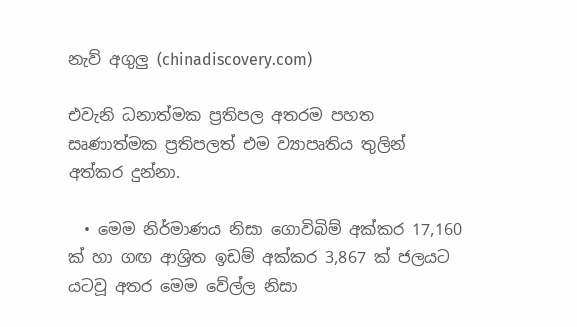නැව් අගුලු (chinadiscovery.com)

එවැනි ධනාත්මක ප්‍රතිපල අතරම පහත සෘණාත්මක ප්‍රතිපලත් එම ව්‍යාපෘතිය තුලින් අත්කර දුන්නා.

  • මෙම නිර්මාණය නිසා ගොවිබිම් අක්කර 17,160 ක් හා ගඟ ආශ්‍රිත ඉඩම් අක්කර 3,867 ක් ජලයට යටවූ අතර මෙම වේල්ල නිසා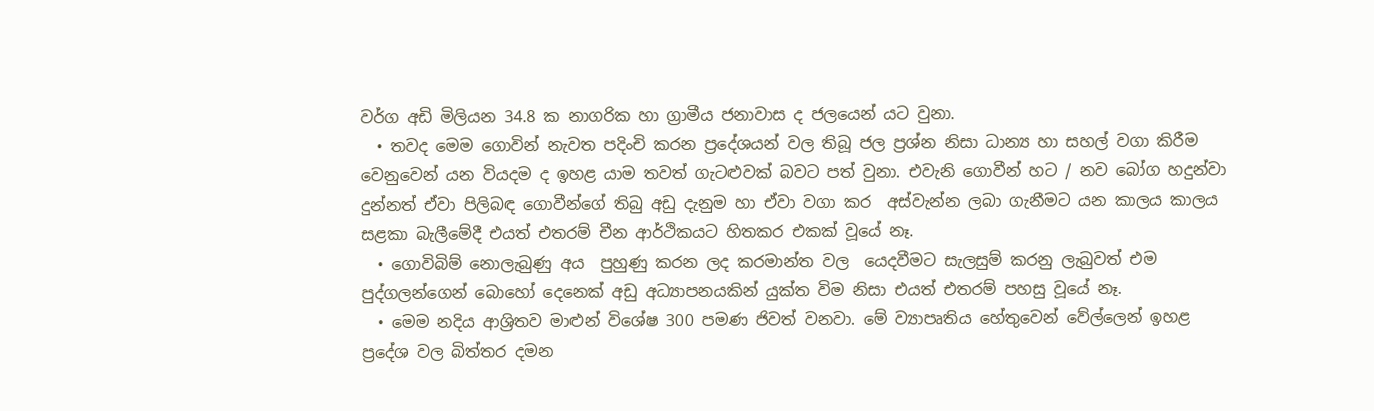වර්ග අඩි මිලියන 34.8 ක නාගරික හා ග්‍රාමීය ජනාවාස ද ජලයෙන් යට වුනා.
  • තවද මෙම ගොවින් නැවත පදිංචි කරන ප්‍රදේශයන් වල තිබූ ජල ප්‍රශ්න නිසා ධාන්‍ය හා සහල් වගා කිරීම වෙනුවෙන් යන වියදම ද ඉහළ යාම තවත් ගැටළුවක් බවට පත් වුනා. එවැනි ගොවීන් හට / නව බෝග හදුන්වා දුන්නත් ඒවා පිලිබඳ ගොවීන්ගේ තිබු අඩු දැනුම හා ඒවා වගා කර  අස්වැන්න ලබා ගැනීමට යන කාලය කාලය සළකා බැලීමේදී එයත් එතරම් චීන ආර්ථිකයට හිතකර එකක් වූයේ නෑ.
  • ගොවිබිම් නොලැබුණු අය  පුහුණු කරන ලද කරමාන්ත වල  යෙදවීමට සැලසුම් කරනු ලැබුවත් එම පුද්ගලන්ගෙන් බොහෝ දෙනෙක් අඩු අධ්‍යාපනයකින් යුක්ත විම නිසා එයත් එතරම් පහසු වූයේ නෑ.
  • මෙම නදිය ආශ්‍රිතව මාළුන් විශේෂ 300 පමණ ජිවත් වනවා. මේ ව්‍යාපෘතිය හේතුවෙන් වේල්ලෙන් ඉහළ ප්‍රදේශ වල බිත්තර දමන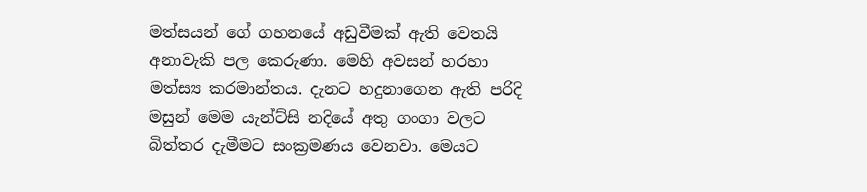මත්සයන් ගේ ගහනයේ අඩුවීමක් ඇති වෙතයි අනාවැකි පල කෙරුණා. මෙහි අවසන් හරහා මත්ස්‍ය කරමාන්තය. දැනට හදුනාගෙන ඇති පරිදි මසුන් මෙම යැන්ට්සි නදියේ අතු ගංගා වලට බිත්තර දැමීමට සංක්‍රමණය වෙනවා. මෙයට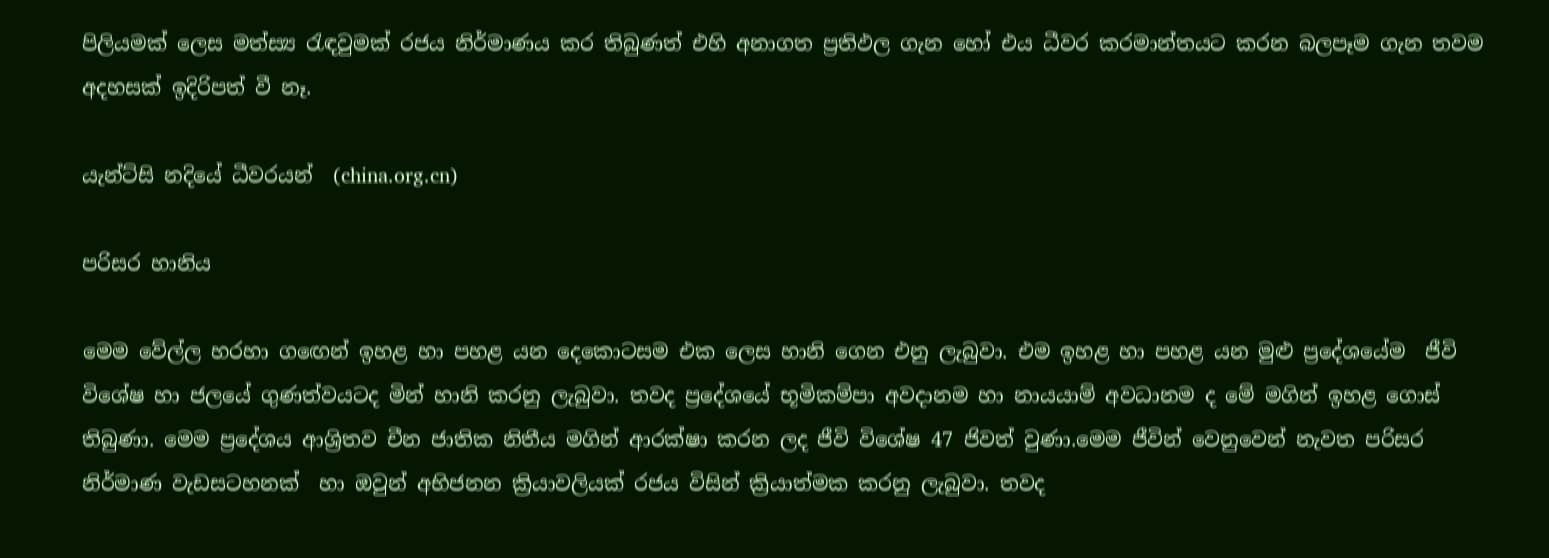පිලියමක් ලෙස මත්ස්‍ය රැඳවුමක් රජය නිර්මාණය කර තිබුණත් එහි අනාගත ප්‍රතිඵල ගැන හෝ එය ධීවර කරමාන්තයට කරන බලපෑම ගැන තවම අදහසක් ඉදිරිපත් වී නෑ.

යැන්ට්සි නදියේ ධීවරයන්  (china.org.cn)

පරිසර හානිය

මෙම වේල්ල හරහා ගඟෙන් ඉහළ හා පහළ යන දෙකොටසම එක ලෙස හානි ගෙන එනු ලැබුවා. එම ඉහළ හා පහළ යන මුළු ප්‍රදේශයේම  ජීවි විශේෂ හා ජලයේ ගුණත්වයටද මින් හානි කරනු ලැබුවා. තවද ප්‍රදේශයේ භූමිකම්පා අවදානම හා නායයාම් අවධානම ද මේ මගින් ඉහළ ගොස් තිබුණා. මෙම ප්‍රදේශය ආශ්‍රිතව චීන ජාතික නිතීය මගින් ආරක්ෂා කරන ලද ජීවි විශේෂ 47 ජිවත් වුණා.මෙම ජීවින් වෙනුවෙන් නැවත පරිසර නිර්මාණ වැඩසටහනක්  හා ඔවුන් අභිජනන ක්‍රියාවලියක් රජය විසින් ක්‍රියාත්මක කරනු ලැබුවා. තවද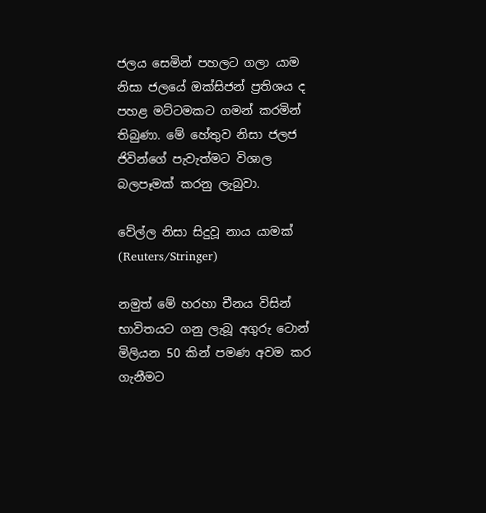ජලය සෙමින් පහලට ගලා යාම නිසා ජලයේ ඔක්සිජන් ප්‍රතිශය ද පහළ මට්ටමකට ගමන් කරමින් තිබුණා. මේ හේතුව නිසා ජලජ ජිවින්ගේ පැවැත්මට විශාල බලපෑමක් කරනු ලැබුවා.

වේල්ල නිසා සිදුවූ නාය යාමක්  (Reuters/Stringer)

නමුත් මේ හරහා චීනය විසින් භාවිතයට ගනු ලැබූ අගුරු ටොන් මිලියන 50 කින් පමණ අවම කර ගැනීමට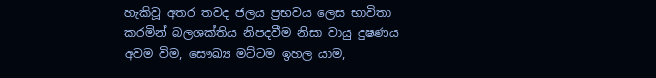හැකිවූ අතර තවද ජලය ප්‍රභවය ලෙස භාවිතා කරමින් බලශක්තිය නිපදවීම නිසා වායු දුෂණය අවම විම, සෞඛ්‍ය මට්ටම ඉහල යාම,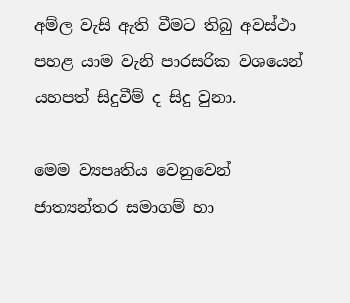අම්ල වැසි ඇති වීමට තිබු අවස්ථා පහළ යාම වැනි පාරසරික වශයෙන් යහපත් සිදුවීම් ද සිදු වුනා.

මෙම ව්‍යපෘතිය වෙනුවෙන් ජාත්‍යන්තර සමාගම් හා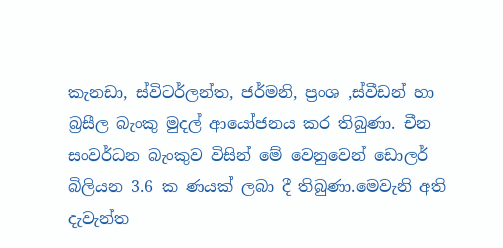කැනඩා, ස්විටර්ලන්ත, ජර්මනි, ප්‍රංශ ,ස්වීඩන් හා බ්‍රසීල බැංකු මුදල් ආයෝජනය කර තිබුණා. චීන සංවර්ධන බැංකුව විසින් මේ වෙනුවෙන් ඩොලර් බිලියන 3.6 ක ණයක් ලබා දී තිබුණා.මෙවැනි අති දැවැන්ත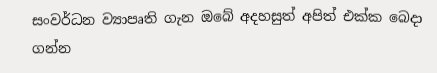සංවර්ධන ව්‍යාපෘති ගැන ඔබේ අදහසුත් අපිත් එක්ක බෙදා ගන්න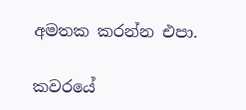අමතක කරන්න එපා.

කවරයේ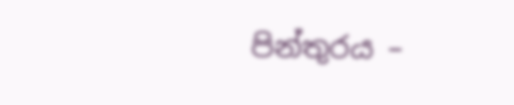පින්තුරය –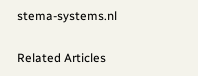stema-systems.nl

Related Articles